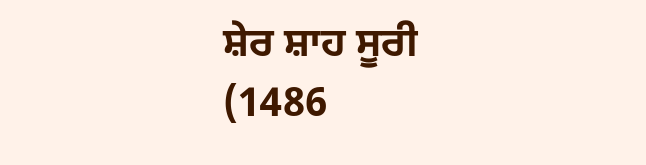ਸ਼ੇਰ ਸ਼ਾਹ ਸੂਰੀ (1486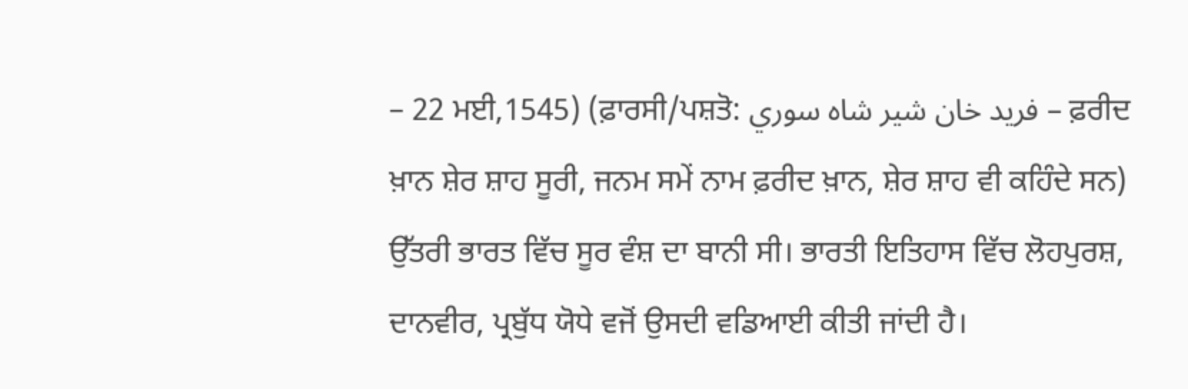– 22 ਮਈ,1545) (ਫ਼ਾਰਸੀ/ਪਸ਼ਤੋ: فريد خان شير شاہ سوري – ਫ਼ਰੀਦ ਖ਼ਾਨ ਸ਼ੇਰ ਸ਼ਾਹ ਸੂਰੀ, ਜਨਮ ਸਮੇਂ ਨਾਮ ਫ਼ਰੀਦ ਖ਼ਾਨ, ਸ਼ੇਰ ਸ਼ਾਹ ਵੀ ਕਹਿੰਦੇ ਸਨ) ਉੱਤਰੀ ਭਾਰਤ ਵਿੱਚ ਸੂਰ ਵੰਸ਼ ਦਾ ਬਾਨੀ ਸੀ। ਭਾਰਤੀ ਇਤਿਹਾਸ ਵਿੱਚ ਲੋਹਪੁਰਸ਼, ਦਾਨਵੀਰ, ਪ੍ਰਬੁੱਧ ਯੋਧੇ ਵਜੋਂ ਉਸਦੀ ਵਡਿਆਈ ਕੀਤੀ ਜਾਂਦੀ ਹੈ।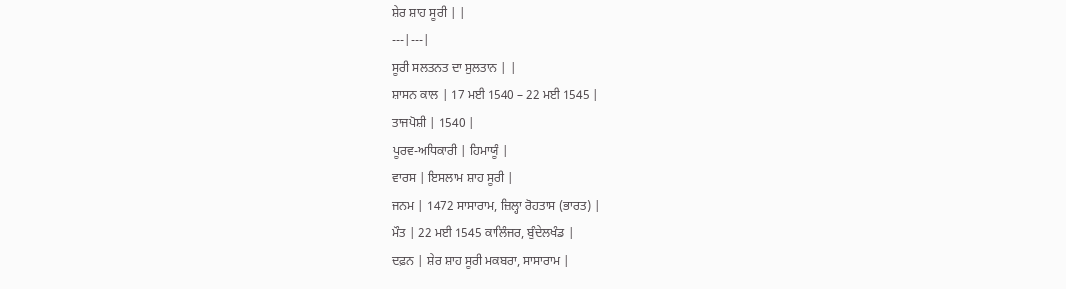ਸ਼ੇਰ ਸ਼ਾਹ ਸੂਰੀ | |
---|---|
ਸੂਰੀ ਸਲਤਨਤ ਦਾ ਸੁਲਤਾਨ | |
ਸ਼ਾਸਨ ਕਾਲ | 17 ਮਈ 1540 – 22 ਮਈ 1545 |
ਤਾਜਪੋਸ਼ੀ | 1540 |
ਪੂਰਵ-ਅਧਿਕਾਰੀ | ਹਿਮਾਯੂੰ |
ਵਾਰਸ | ਇਸਲਾਮ ਸ਼ਾਹ ਸੂਰੀ |
ਜਨਮ | 1472 ਸਾਸਾਰਾਮ, ਜ਼ਿਲ੍ਹਾ ਰੋਹਤਾਸ (ਭਾਰਤ) |
ਮੌਤ | 22 ਮਈ 1545 ਕਾਲਿੰਜਰ, ਬੁੰਦੇਲਖੰਡ |
ਦਫ਼ਨ | ਸ਼ੇਰ ਸ਼ਾਹ ਸੂਰੀ ਮਕਬਰਾ, ਸਾਸਾਰਾਮ |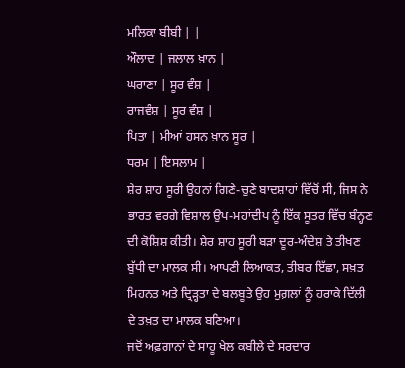ਮਲਿਕਾ ਬੀਬੀ | |
ਔਲਾਦ | ਜਲਾਲ ਖ਼ਾਨ |
ਘਰਾਣਾ | ਸੂਰ ਵੰਸ਼ |
ਰਾਜਵੰਸ਼ | ਸੂਰ ਵੰਸ਼ |
ਪਿਤਾ | ਮੀਆਂ ਹਸਨ ਖ਼ਾਨ ਸੂਰ |
ਧਰਮ | ਇਸਲਾਮ |
ਸ਼ੇਰ ਸ਼ਾਹ ਸੂਰੀ ਉਹਨਾਂ ਗਿਣੇ-ਚੁਣੇ ਬਾਦਸ਼ਾਹਾਂ ਵਿੱਚੋਂ ਸੀ, ਜਿਸ ਨੇ ਭਾਰਤ ਵਰਗੇ ਵਿਸ਼ਾਲ ਉਪ-ਮਹਾਂਦੀਪ ਨੂੰ ਇੱਕ ਸੂਤਰ ਵਿੱਚ ਬੰਨ੍ਹਣ ਦੀ ਕੋਸ਼ਿਸ਼ ਕੀਤੀ। ਸ਼ੇਰ ਸ਼ਾਹ ਸੂਰੀ ਬੜਾ ਦੂਰ-ਅੰਦੇਸ਼ ਤੇ ਤੀਖਣ ਬੁੱਧੀ ਦਾ ਮਾਲਕ ਸੀ। ਆਪਣੀ ਲਿਆਕਤ, ਤੀਬਰ ਇੱਛਾ, ਸਖ਼ਤ ਮਿਹਨਤ ਅਤੇ ਦ੍ਰਿੜ੍ਹਤਾ ਦੇ ਬਲਬੂਤੇ ਉਹ ਮੁਗ਼ਲਾਂ ਨੂੰ ਹਰਾਕੇ ਦਿੱਲੀ ਦੇ ਤਖ਼ਤ ਦਾ ਮਾਲਕ ਬਣਿਆ।
ਜਦੋਂ ਅਫ਼ਗਾਨਾਂ ਦੇ ਸਾਹੂ ਖੇਲ ਕਬੀਲੇ ਦੇ ਸਰਦਾਰ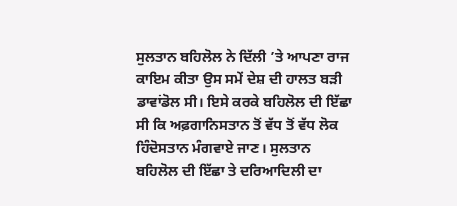ਸੁਲਤਾਨ ਬਹਿਲੋਲ ਨੇ ਦਿੱਲੀ ’ਤੇ ਆਪਣਾ ਰਾਜ ਕਾਇਮ ਕੀਤਾ ਉਸ ਸਮੇਂ ਦੇਸ਼ ਦੀ ਹਾਲਤ ਬੜੀ ਡਾਵਾਂਡੋਲ ਸੀ। ਇਸੇ ਕਰਕੇ ਬਹਿਲੋਲ ਦੀ ਇੱਛਾ ਸੀ ਕਿ ਅਫ਼ਗਾਨਿਸਤਾਨ ਤੋਂ ਵੱਧ ਤੋਂ ਵੱਧ ਲੋਕ ਹਿੰਦੋਸਤਾਨ ਮੰਗਵਾਏ ਜਾਣ। ਸੁਲਤਾਨ ਬਹਿਲੋਲ ਦੀ ਇੱਛਾ ਤੇ ਦਰਿਆਦਿਲੀ ਦਾ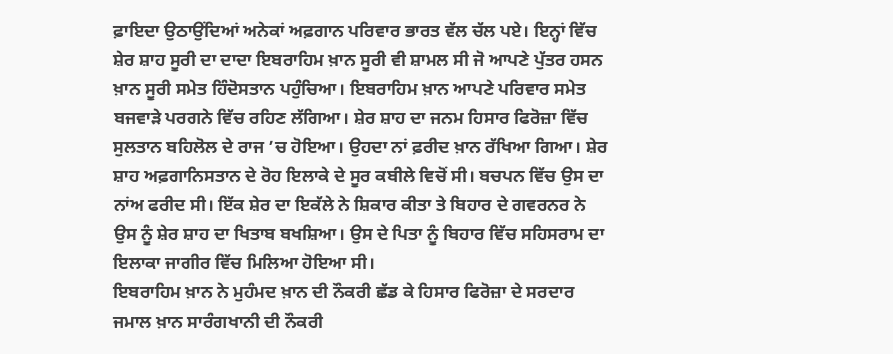ਫ਼ਾਇਦਾ ਉਠਾਉਂਦਿਆਂ ਅਨੇਕਾਂ ਅਫ਼ਗਾਨ ਪਰਿਵਾਰ ਭਾਰਤ ਵੱਲ ਚੱਲ ਪਏ। ਇਨ੍ਹਾਂ ਵਿੱਚ ਸ਼ੇਰ ਸ਼ਾਹ ਸੂਰੀ ਦਾ ਦਾਦਾ ਇਬਰਾਹਿਮ ਖ਼ਾਨ ਸੂਰੀ ਵੀ ਸ਼ਾਮਲ ਸੀ ਜੋ ਆਪਣੇ ਪੁੱਤਰ ਹਸਨ ਖ਼ਾਨ ਸੂਰੀ ਸਮੇਤ ਹਿੰਦੋਸਤਾਨ ਪਹੁੰਚਿਆ। ਇਬਰਾਹਿਮ ਖ਼ਾਨ ਆਪਣੇ ਪਰਿਵਾਰ ਸਮੇਤ ਬਜਵਾੜੇ ਪਰਗਨੇ ਵਿੱਚ ਰਹਿਣ ਲੱਗਿਆ। ਸ਼ੇਰ ਸ਼ਾਹ ਦਾ ਜਨਮ ਹਿਸਾਰ ਫਿਰੋਜ਼ਾ ਵਿੱਚ ਸੁਲਤਾਨ ਬਹਿਲੋਲ ਦੇ ਰਾਜ ’ਚ ਹੋਇਆ। ਉਹਦਾ ਨਾਂ ਫ਼ਰੀਦ ਖ਼ਾਨ ਰੱਖਿਆ ਗਿਆ। ਸ਼ੇਰ ਸ਼ਾਹ ਅਫ਼ਗਾਨਿਸਤਾਨ ਦੇ ਰੋਹ ਇਲਾਕੇ ਦੇ ਸੂਰ ਕਬੀਲੇ ਵਿਚੋਂ ਸੀ। ਬਚਪਨ ਵਿੱਚ ਉਸ ਦਾ ਨਾਂਅ ਫਰੀਦ ਸੀ। ਇੱਕ ਸ਼ੇਰ ਦਾ ਇਕੱਲੇ ਨੇ ਸ਼ਿਕਾਰ ਕੀਤਾ ਤੇ ਬਿਹਾਰ ਦੇ ਗਵਰਨਰ ਨੇ ਉਸ ਨੂੰ ਸ਼ੇਰ ਸ਼ਾਹ ਦਾ ਖਿਤਾਬ ਬਖਸ਼ਿਆ। ਉਸ ਦੇ ਪਿਤਾ ਨੂੰ ਬਿਹਾਰ ਵਿੱਚ ਸਹਿਸਰਾਮ ਦਾ ਇਲਾਕਾ ਜਾਗੀਰ ਵਿੱਚ ਮਿਲਿਆ ਹੋਇਆ ਸੀ।
ਇਬਰਾਹਿਮ ਖ਼ਾਨ ਨੇ ਮੁਹੰਮਦ ਖ਼ਾਨ ਦੀ ਨੌਕਰੀ ਛੱਡ ਕੇ ਹਿਸਾਰ ਫਿਰੋਜ਼ਾ ਦੇ ਸਰਦਾਰ ਜਮਾਲ ਖ਼ਾਨ ਸਾਰੰਗਖਾਨੀ ਦੀ ਨੌਕਰੀ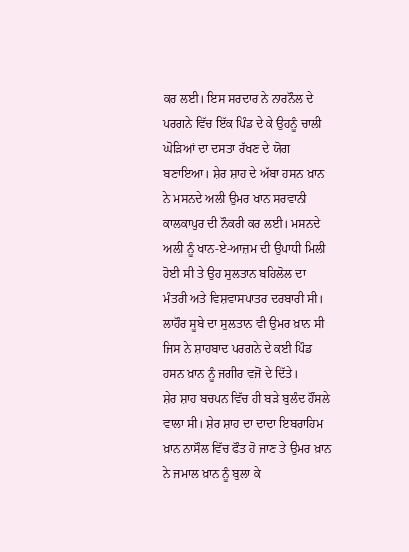ਕਰ ਲਈ। ਇਸ ਸਰਦਾਰ ਨੇ ਨਾਰਨੌਲ ਦੇ ਪਰਗਨੇ ਵਿੱਚ ਇੱਕ ਪਿੰਡ ਦੇ ਕੇ ਉਹਨੂੰ ਚਾਲੀ ਘੋੜਿਆਂ ਦਾ ਦਸਤਾ ਰੱਖਣ ਦੇ ਯੋਗ ਬਣਾਇਆ। ਸ਼ੇਰ ਸ਼ਾਹ ਦੇ ਅੱਬਾ ਹਸਨ ਖ਼ਾਨ ਨੇ ਮਸਨਦੇ ਅਲੀ ਉਮਰ ਖਾਨ ਸਰਵਾਨੀ ਕਾਲਕਾਪੁਰ ਦੀ ਨੌਕਰੀ ਕਰ ਲਈ। ਮਸਨਦੇ ਅਲੀ ਨੂੰ ਖਾਨ-ਏ-ਆਜ਼ਮ ਦੀ ਉਪਾਧੀ ਮਿਲੀ ਹੋਈ ਸੀ ਤੇ ਉਹ ਸੁਲਤਾਨ ਬਹਿਲੋਲ ਦਾ ਮੰਤਰੀ ਅਤੇ ਵਿਸ਼ਵਾਸਪਾਤਰ ਦਰਬਾਰੀ ਸੀ। ਲਾਹੌਰ ਸੂਬੇ ਦਾ ਸੁਲਤਾਨ ਵੀ ਉਮਰ ਖ਼ਾਨ ਸੀ ਜਿਸ ਨੇ ਸ਼ਾਹਬਾਦ ਪਰਗਨੇ ਦੇ ਕਈ ਪਿੰਡ ਹਸਨ ਖ਼ਾਨ ਨੂੰ ਜਗੀਰ ਵਜੋਂ ਦੇ ਦਿੱਤੇ।
ਸ਼ੇਰ ਸ਼ਾਹ ਬਚਪਨ ਵਿੱਚ ਹੀ ਬੜੇ ਬੁਲੰਦ ਹੌਂਸਲੇ ਵਾਲਾ ਸੀ। ਸ਼ੇਰ ਸ਼ਾਹ ਦਾ ਦਾਦਾ ਇਬਰਾਹਿਮ ਖ਼ਾਨ ਨਾਸੌਲ ਵਿੱਚ ਫੌਤ ਹੋ ਜਾਣ ਤੇ ਉਮਰ ਖ਼ਾਨ ਨੇ ਜਮਾਲ ਖ਼ਾਨ ਨੂੰ ਬੁਲਾ ਕੇ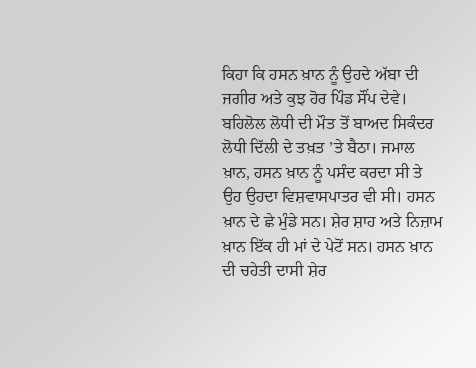ਕਿਹਾ ਕਿ ਹਸਨ ਖ਼ਾਨ ਨੂੰ ਉਹਦੇ ਅੱਬਾ ਦੀ ਜਗੀਰ ਅਤੇ ਕੁਝ ਹੋਰ ਪਿੰਡ ਸੌਂਪ ਦੇਵੇ। ਬਹਿਲੋਲ ਲੋਧੀ ਦੀ ਮੌਤ ਤੋਂ ਬਾਅਦ ਸਿਕੰਦਰ ਲੋਧੀ ਦਿੱਲੀ ਦੇ ਤਖ਼ਤ ’ਤੇ ਬੈਠਾ। ਜਮਾਲ ਖ਼ਾਨ, ਹਸਨ ਖ਼ਾਨ ਨੂੰ ਪਸੰਦ ਕਰਦਾ ਸੀ ਤੇ ਉਹ ਉਹਦਾ ਵਿਸ਼ਵਾਸਪਾਤਰ ਵੀ ਸੀ। ਹਸਨ ਖ਼ਾਨ ਦੇ ਛੇ ਮੁੰਡੇ ਸਨ। ਸ਼ੇਰ ਸ਼ਾਹ ਅਤੇ ਨਿਜ਼ਾਮ ਖ਼ਾਨ ਇੱਕ ਹੀ ਮਾਂ ਦੇ ਪੇਟੋਂ ਸਨ। ਹਸਨ ਖ਼ਾਨ ਦੀ ਚਹੇਤੀ ਦਾਸੀ ਸ਼ੇਰ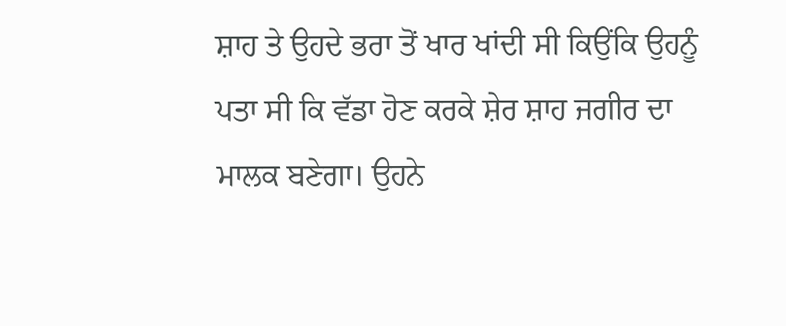ਸ਼ਾਹ ਤੇ ਉਹਦੇ ਭਰਾ ਤੋਂ ਖਾਰ ਖਾਂਦੀ ਸੀ ਕਿਉਂਕਿ ਉਹਨੂੰ ਪਤਾ ਸੀ ਕਿ ਵੱਡਾ ਹੋਣ ਕਰਕੇ ਸ਼ੇਰ ਸ਼ਾਹ ਜਗੀਰ ਦਾ ਮਾਲਕ ਬਣੇਗਾ। ਉਹਨੇ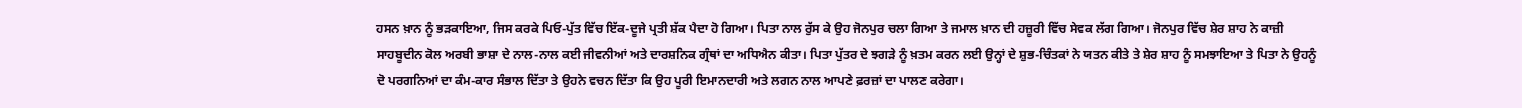ਹਸਨ ਖ਼ਾਨ ਨੂੰ ਭੜਕਾਇਆ, ਜਿਸ ਕਰਕੇ ਪਿਓ-ਪੁੱਤ ਵਿੱਚ ਇੱਕ-ਦੂਜੇ ਪ੍ਰਤੀ ਸ਼ੱਕ ਪੈਦਾ ਹੋ ਗਿਆ। ਪਿਤਾ ਨਾਲ ਰੁੱਸ ਕੇ ਉਹ ਜੋਨਪੁਰ ਚਲਾ ਗਿਆ ਤੇ ਜਮਾਲ ਖ਼ਾਨ ਦੀ ਹਜ਼ੂਰੀ ਵਿੱਚ ਸੇਵਕ ਲੱਗ ਗਿਆ। ਜੋਨਪੁਰ ਵਿੱਚ ਸ਼ੇਰ ਸ਼ਾਹ ਨੇ ਕਾਜ਼ੀ ਸਾਹਬੂਦੀਨ ਕੋਲ ਅਰਬੀ ਭਾਸ਼ਾ ਦੇ ਨਾਲ-ਨਾਲ ਕਈ ਜੀਵਨੀਆਂ ਅਤੇ ਦਾਰਸ਼ਨਿਕ ਗ੍ਰੰਥਾਂ ਦਾ ਅਧਿਐਨ ਕੀਤਾ। ਪਿਤਾ ਪੁੱਤਰ ਦੇ ਝਗੜੇ ਨੂੰ ਖ਼ਤਮ ਕਰਨ ਲਈ ਉਨ੍ਹਾਂ ਦੇ ਸ਼ੁਭ-ਚਿੰਤਕਾਂ ਨੇ ਯਤਨ ਕੀਤੇ ਤੇ ਸ਼ੇਰ ਸ਼ਾਹ ਨੂੰ ਸਮਝਾਇਆ ਤੇ ਪਿਤਾ ਨੇ ਉਹਨੂੰ ਦੋ ਪਰਗਨਿਆਂ ਦਾ ਕੰਮ-ਕਾਰ ਸੰਭਾਲ ਦਿੱਤਾ ਤੇ ਉਹਨੇ ਵਚਨ ਦਿੱਤਾ ਕਿ ਉਹ ਪੂਰੀ ਇਮਾਨਦਾਰੀ ਅਤੇ ਲਗਨ ਨਾਲ ਆਪਣੇ ਫ਼ਰਜ਼ਾਂ ਦਾ ਪਾਲਣ ਕਰੇਗਾ।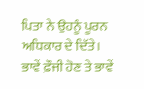ਪਿਤਾ ਨੇ ਉਹਨੂੰ ਪੂਰਨ ਅਧਿਕਾਰ ਦੇ ਦਿੱਤੇ। ਭਾਵੇਂ ਫ਼ੌਜੀ ਹੋਣ ਤੇ ਭਾਵੇਂ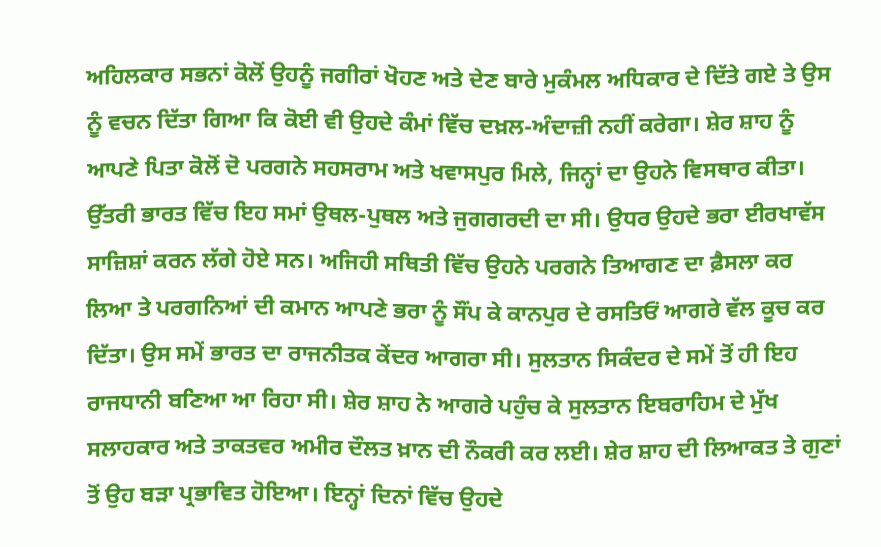ਅਹਿਲਕਾਰ ਸਭਨਾਂ ਕੋਲੋਂ ਉਹਨੂੰ ਜਗੀਰਾਂ ਖੋਹਣ ਅਤੇ ਦੇਣ ਬਾਰੇ ਮੁਕੰਮਲ ਅਧਿਕਾਰ ਦੇ ਦਿੱਤੇ ਗਏ ਤੇ ਉਸ ਨੂੰ ਵਚਨ ਦਿੱਤਾ ਗਿਆ ਕਿ ਕੋਈ ਵੀ ਉਹਦੇ ਕੰਮਾਂ ਵਿੱਚ ਦਖ਼ਲ-ਅੰਦਾਜ਼ੀ ਨਹੀਂ ਕਰੇਗਾ। ਸ਼ੇਰ ਸ਼ਾਹ ਨੂੰ ਆਪਣੇ ਪਿਤਾ ਕੋਲੋਂ ਦੋ ਪਰਗਨੇ ਸਹਸਰਾਮ ਅਤੇ ਖਵਾਸਪੁਰ ਮਿਲੇ, ਜਿਨ੍ਹਾਂ ਦਾ ਉਹਨੇ ਵਿਸਥਾਰ ਕੀਤਾ। ਉੱਤਰੀ ਭਾਰਤ ਵਿੱਚ ਇਹ ਸਮਾਂ ਉਥਲ-ਪੁਥਲ ਅਤੇ ਜੁਗਗਰਦੀ ਦਾ ਸੀ। ਉਧਰ ਉਹਦੇ ਭਰਾ ਈਰਖਾਵੱਸ ਸਾਜ਼ਿਸ਼ਾਂ ਕਰਨ ਲੱਗੇ ਹੋਏ ਸਨ। ਅਜਿਹੀ ਸਥਿਤੀ ਵਿੱਚ ਉਹਨੇ ਪਰਗਨੇ ਤਿਆਗਣ ਦਾ ਫ਼ੈਸਲਾ ਕਰ ਲਿਆ ਤੇ ਪਰਗਨਿਆਂ ਦੀ ਕਮਾਨ ਆਪਣੇ ਭਰਾ ਨੂੰ ਸੌਂਪ ਕੇ ਕਾਨਪੁਰ ਦੇ ਰਸਤਿਓਂ ਆਗਰੇ ਵੱਲ ਕੂਚ ਕਰ ਦਿੱਤਾ। ਉਸ ਸਮੇਂ ਭਾਰਤ ਦਾ ਰਾਜਨੀਤਕ ਕੇਂਦਰ ਆਗਰਾ ਸੀ। ਸੁਲਤਾਨ ਸਿਕੰਦਰ ਦੇ ਸਮੇਂ ਤੋਂ ਹੀ ਇਹ ਰਾਜਧਾਨੀ ਬਣਿਆ ਆ ਰਿਹਾ ਸੀ। ਸ਼ੇਰ ਸ਼ਾਹ ਨੇ ਆਗਰੇ ਪਹੁੰਚ ਕੇ ਸੁਲਤਾਨ ਇਬਰਾਹਿਮ ਦੇ ਮੁੱਖ ਸਲਾਹਕਾਰ ਅਤੇ ਤਾਕਤਵਰ ਅਮੀਰ ਦੌਲਤ ਖ਼ਾਨ ਦੀ ਨੌਕਰੀ ਕਰ ਲਈ। ਸ਼ੇਰ ਸ਼ਾਹ ਦੀ ਲਿਆਕਤ ਤੇ ਗੁਣਾਂ ਤੋਂ ਉਹ ਬੜਾ ਪ੍ਰਭਾਵਿਤ ਹੋਇਆ। ਇਨ੍ਹਾਂ ਦਿਨਾਂ ਵਿੱਚ ਉਹਦੇ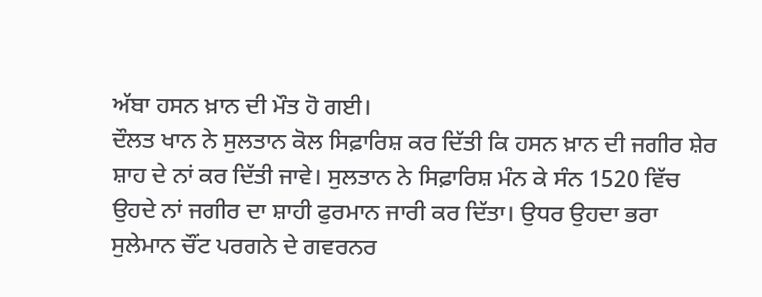ਅੱਬਾ ਹਸਨ ਖ਼ਾਨ ਦੀ ਮੌਤ ਹੋ ਗਈ।
ਦੌਲਤ ਖਾਨ ਨੇ ਸੁਲਤਾਨ ਕੋਲ ਸਿਫ਼ਾਰਿਸ਼ ਕਰ ਦਿੱਤੀ ਕਿ ਹਸਨ ਖ਼ਾਨ ਦੀ ਜਗੀਰ ਸ਼ੇਰ ਸ਼ਾਹ ਦੇ ਨਾਂ ਕਰ ਦਿੱਤੀ ਜਾਵੇ। ਸੁਲਤਾਨ ਨੇ ਸਿਫ਼ਾਰਿਸ਼ ਮੰਨ ਕੇ ਸੰਨ 1520 ਵਿੱਚ ਉਹਦੇ ਨਾਂ ਜਗੀਰ ਦਾ ਸ਼ਾਹੀ ਫੁਰਮਾਨ ਜਾਰੀ ਕਰ ਦਿੱਤਾ। ਉਧਰ ਉਹਦਾ ਭਰਾ ਸੁਲੇਮਾਨ ਚੌਂਟ ਪਰਗਨੇ ਦੇ ਗਵਰਨਰ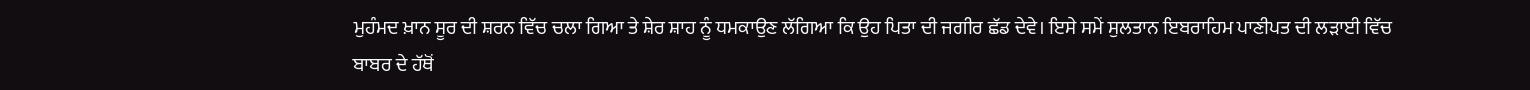ਮੁਹੰਮਦ ਖ਼ਾਨ ਸੂਰ ਦੀ ਸ਼ਰਨ ਵਿੱਚ ਚਲਾ ਗਿਆ ਤੇ ਸ਼ੇਰ ਸ਼ਾਹ ਨੂੰ ਧਮਕਾਉਣ ਲੱਗਿਆ ਕਿ ਉਹ ਪਿਤਾ ਦੀ ਜਗੀਰ ਛੱਡ ਦੇਵੇ। ਇਸੇ ਸਮੇਂ ਸੁਲਤਾਨ ਇਬਰਾਹਿਮ ਪਾਣੀਪਤ ਦੀ ਲੜਾਈ ਵਿੱਚ ਬਾਬਰ ਦੇ ਹੱਥੋਂ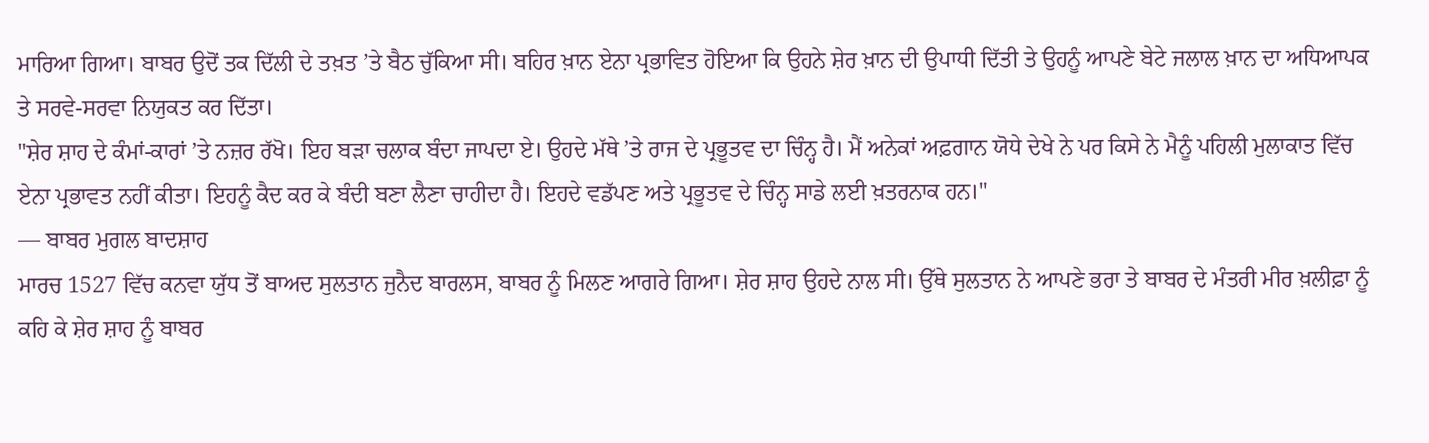ਮਾਰਿਆ ਗਿਆ। ਬਾਬਰ ਉਦੋਂ ਤਕ ਦਿੱਲੀ ਦੇ ਤਖ਼ਤ ’ਤੇ ਬੈਠ ਚੁੱਕਿਆ ਸੀ। ਬਹਿਰ ਖ਼ਾਨ ਏਨਾ ਪ੍ਰਭਾਵਿਤ ਹੋਇਆ ਕਿ ਉਹਨੇ ਸ਼ੇਰ ਖ਼ਾਨ ਦੀ ਉਪਾਧੀ ਦਿੱਤੀ ਤੇ ਉਹਨੂੰ ਆਪਣੇ ਬੇਟੇ ਜਲਾਲ ਖ਼ਾਨ ਦਾ ਅਧਿਆਪਕ ਤੇ ਸਰਵੇ-ਸਰਵਾ ਨਿਯੁਕਤ ਕਰ ਦਿੱਤਾ।
"ਸ਼ੇਰ ਸ਼ਾਹ ਦੇ ਕੰਮਾਂ-ਕਾਰਾਂ ’ਤੇ ਨਜ਼ਰ ਰੱਖੋ। ਇਹ ਬੜਾ ਚਲਾਕ ਬੰਦਾ ਜਾਪਦਾ ਏ। ਉਹਦੇ ਮੱਥੇ ’ਤੇ ਰਾਜ ਦੇ ਪ੍ਰਭੂਤਵ ਦਾ ਚਿੰਨ੍ਹ ਹੈ। ਮੈਂ ਅਨੇਕਾਂ ਅਫ਼ਗਾਨ ਯੋਧੇ ਦੇਖੇ ਨੇ ਪਰ ਕਿਸੇ ਨੇ ਮੈਨੂੰ ਪਹਿਲੀ ਮੁਲਾਕਾਤ ਵਿੱਚ ਏਨਾ ਪ੍ਰਭਾਵਤ ਨਹੀਂ ਕੀਤਾ। ਇਹਨੂੰ ਕੈਦ ਕਰ ਕੇ ਬੰਦੀ ਬਣਾ ਲੈਣਾ ਚਾਹੀਦਾ ਹੈ। ਇਹਦੇ ਵਡੱਪਣ ਅਤੇ ਪ੍ਰਭੂਤਵ ਦੇ ਚਿੰਨ੍ਹ ਸਾਡੇ ਲਈ ਖ਼ਤਰਨਾਕ ਹਨ।"
— ਬਾਬਰ ਮੁਗਲ ਬਾਦਸ਼ਾਹ
ਮਾਰਚ 1527 ਵਿੱਚ ਕਨਵਾ ਯੁੱਧ ਤੋਂ ਬਾਅਦ ਸੁਲਤਾਨ ਜੁਨੈਦ ਬਾਰਲਸ, ਬਾਬਰ ਨੂੰ ਮਿਲਣ ਆਗਰੇ ਗਿਆ। ਸ਼ੇਰ ਸ਼ਾਹ ਉਹਦੇ ਨਾਲ ਸੀ। ਉੱਥੇ ਸੁਲਤਾਨ ਨੇ ਆਪਣੇ ਭਰਾ ਤੇ ਬਾਬਰ ਦੇ ਮੰਤਰੀ ਮੀਰ ਖ਼ਲੀਫ਼ਾ ਨੂੰ ਕਹਿ ਕੇ ਸ਼ੇਰ ਸ਼ਾਹ ਨੂੰ ਬਾਬਰ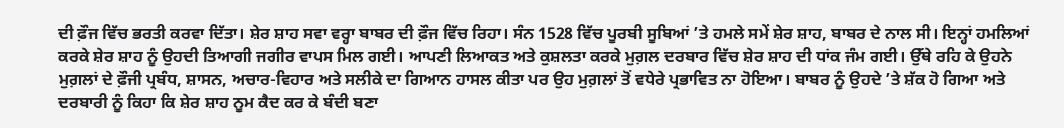ਦੀ ਫ਼ੌਜ ਵਿੱਚ ਭਰਤੀ ਕਰਵਾ ਦਿੱਤਾ। ਸ਼ੇਰ ਸ਼ਾਹ ਸਵਾ ਵਰ੍ਹਾ ਬਾਬਰ ਦੀ ਫ਼ੌਜ ਵਿੱਚ ਰਿਹਾ। ਸੰਨ 1528 ਵਿੱਚ ਪੂਰਬੀ ਸੂਬਿਆਂ ’ਤੇ ਹਮਲੇ ਸਮੇਂ ਸ਼ੇਰ ਸ਼ਾਹ, ਬਾਬਰ ਦੇ ਨਾਲ ਸੀ। ਇਨ੍ਹਾਂ ਹਮਲਿਆਂ ਕਰਕੇ ਸ਼ੇਰ ਸ਼ਾਹ ਨੂੰ ਉਹਦੀ ਤਿਆਗੀ ਜਗੀਰ ਵਾਪਸ ਮਿਲ ਗਈ। ਆਪਣੀ ਲਿਆਕਤ ਅਤੇ ਕੁਸ਼ਲਤਾ ਕਰਕੇ ਮੁਗ਼ਲ ਦਰਬਾਰ ਵਿੱਚ ਸ਼ੇਰ ਸ਼ਾਹ ਦੀ ਧਾਂਕ ਜੰਮ ਗਈ। ਉੱਥੇ ਰਹਿ ਕੇ ਉਹਨੇ ਮੁਗ਼ਲਾਂ ਦੇ ਫ਼ੌਜੀ ਪ੍ਰਬੰਧ, ਸ਼ਾਸਨ, ਅਚਾਰ-ਵਿਹਾਰ ਅਤੇ ਸਲੀਕੇ ਦਾ ਗਿਆਨ ਹਾਸਲ ਕੀਤਾ ਪਰ ਉਹ ਮੁਗ਼ਲਾਂ ਤੋਂ ਵਧੇਰੇ ਪ੍ਰਭਾਵਿਤ ਨਾ ਹੋਇਆ। ਬਾਬਰ ਨੂੰ ਉਹਦੇ ’ਤੇ ਸ਼ੱਕ ਹੋ ਗਿਆ ਅਤੇ ਦਰਬਾਰੀ ਨੂੰ ਕਿਹਾ ਕਿ ਸ਼ੇਰ ਸ਼ਾਹ ਨੂਮ ਕੈਦ ਕਰ ਕੇ ਬੰਦੀ ਬਣਾ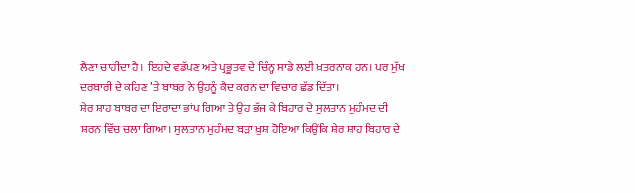ਲੈਣਾ ਚਾਹੀਦਾ ਹੈ। ਇਹਦੇ ਵਡੱਪਣ ਅਤੇ ਪ੍ਰਭੂਤਵ ਦੇ ਚਿੰਨ੍ਹ ਸਾਡੇ ਲਈ ਖ਼ਤਰਨਾਕ ਹਨ। ਪਰ ਮੁੱਖ ਦਰਬਾਰੀ ਦੇ ਕਹਿਣ ’ਤੇ ਬਾਬਰ ਨੇ ਉਹਨੂੰ ਕੈਦ ਕਰਨ ਦਾ ਵਿਚਾਰ ਛੱਡ ਦਿੱਤਾ।
ਸ਼ੇਰ ਸ਼ਾਹ ਬਾਬਰ ਦਾ ਇਰਾਦਾ ਭਾਂਪ ਗਿਆ ਤੇ ਉਹ ਭੱਜ ਕੇ ਬਿਹਾਰ ਦੇ ਸੁਲਤਾਨ ਮੁਹੰਮਦ ਦੀ ਸ਼ਰਨ ਵਿੱਚ ਚਲਾ ਗਿਆ। ਸੁਲਤਾਨ ਮੁਹੰਮਦ ਬੜਾ ਖ਼ੁਸ਼ ਹੋਇਆ ਕਿਉਂਕਿ ਸ਼ੇਰ ਸ਼ਾਹ ਬਿਹਾਰ ਦੇ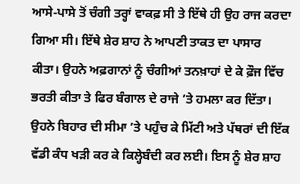ਆਸੇ-ਪਾਸੇ ਤੋਂ ਚੰਗੀ ਤਰ੍ਹਾਂ ਵਾਕਫ਼ ਸੀ ਤੇ ਇੱਥੇ ਹੀ ਉਹ ਰਾਜ ਕਰਦਾ ਗਿਆ ਸੀ। ਇੱਥੇ ਸ਼ੇਰ ਸ਼ਾਹ ਨੇ ਆਪਣੀ ਤਾਕਤ ਦਾ ਪਾਸਾਰ ਕੀਤਾ। ਉਹਨੇ ਅਫ਼ਗਾਨਾਂ ਨੂੰ ਚੰਗੀਆਂ ਤਨਖ਼ਾਹਾਂ ਦੇ ਕੇ ਫ਼ੌਜ ਵਿੱਚ ਭਰਤੀ ਕੀਤਾ ਤੇ ਫਿਰ ਬੰਗਾਲ ਦੇ ਰਾਜੇ ’ਤੇ ਹਮਲਾ ਕਰ ਦਿੱਤਾ। ਉਹਨੇ ਬਿਹਾਰ ਦੀ ਸੀਮਾ ’ਤੇ ਪਹੁੰਚ ਕੇ ਮਿੱਟੀ ਅਤੇ ਪੱਥਰਾਂ ਦੀ ਇੱਕ ਵੱਡੀ ਕੰਧ ਖੜੀ ਕਰ ਕੇ ਕਿਲ੍ਹੇਬੰਦੀ ਕਰ ਲਈ। ਇਸ ਨੂੰ ਸ਼ੇਰ ਸ਼ਾਹ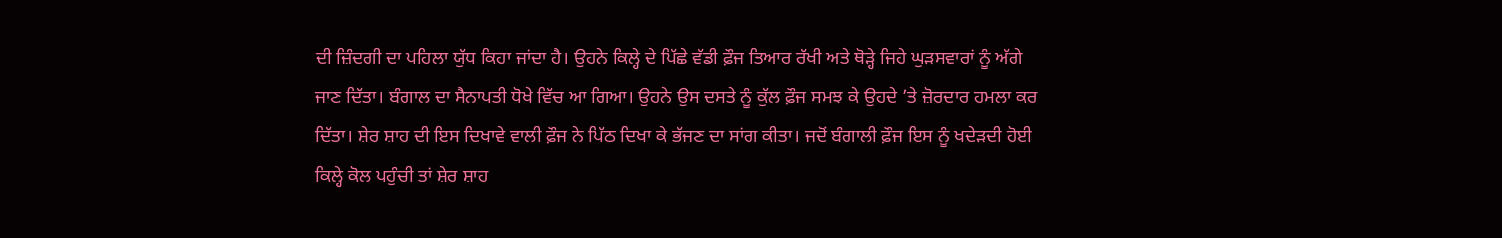ਦੀ ਜ਼ਿੰਦਗੀ ਦਾ ਪਹਿਲਾ ਯੁੱਧ ਕਿਹਾ ਜਾਂਦਾ ਹੈ। ਉਹਨੇ ਕਿਲ੍ਹੇ ਦੇ ਪਿੱਛੇ ਵੱਡੀ ਫ਼ੌਜ ਤਿਆਰ ਰੱਖੀ ਅਤੇ ਥੋੜ੍ਹੇ ਜਿਹੇ ਘੁੜਸਵਾਰਾਂ ਨੂੰ ਅੱਗੇ ਜਾਣ ਦਿੱਤਾ। ਬੰਗਾਲ ਦਾ ਸੈਨਾਪਤੀ ਧੋਖੇ ਵਿੱਚ ਆ ਗਿਆ। ਉਹਨੇ ਉਸ ਦਸਤੇ ਨੂੰ ਕੁੱਲ ਫ਼ੌਜ ਸਮਝ ਕੇ ਉਹਦੇ ’ਤੇ ਜ਼ੋਰਦਾਰ ਹਮਲਾ ਕਰ ਦਿੱਤਾ। ਸ਼ੇਰ ਸ਼ਾਹ ਦੀ ਇਸ ਦਿਖਾਵੇ ਵਾਲੀ ਫ਼ੌਜ ਨੇ ਪਿੱਠ ਦਿਖਾ ਕੇ ਭੱਜਣ ਦਾ ਸਾਂਗ ਕੀਤਾ। ਜਦੋਂ ਬੰਗਾਲੀ ਫ਼ੌਜ ਇਸ ਨੂੰ ਖਦੇੜਦੀ ਹੋਈ ਕਿਲ੍ਹੇ ਕੋਲ ਪਹੁੰਚੀ ਤਾਂ ਸ਼ੇਰ ਸ਼ਾਹ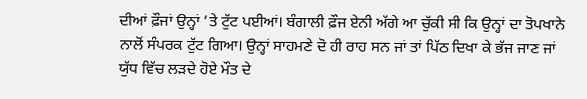ਦੀਆਂ ਫ਼ੌਜਾਂ ਉਨ੍ਹਾਂ ’ਤੇ ਟੁੱਟ ਪਈਆਂ। ਬੰਗਾਲੀ ਫ਼ੌਜ ਏਨੀ ਅੱਗੇ ਆ ਚੁੱਕੀ ਸੀ ਕਿ ਉਨ੍ਹਾਂ ਦਾ ਤੋਪਖਾਨੇ ਨਾਲੋਂ ਸੰਪਰਕ ਟੁੱਟ ਗਿਆ। ਉਨ੍ਹਾਂ ਸਾਹਮਣੇ ਦੋ ਹੀ ਰਾਹ ਸਨ ਜਾਂ ਤਾਂ ਪਿੱਠ ਦਿਖਾ ਕੇ ਭੱਜ ਜਾਣ ਜਾਂ ਯੁੱਧ ਵਿੱਚ ਲੜਦੇ ਹੋਏ ਮੌਤ ਦੇ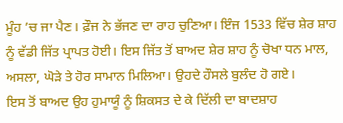ਮੂੰਹ ’ਚ ਜਾ ਪੈਣ। ਫ਼ੌਜ ਨੇ ਭੱਜਣ ਦਾ ਰਾਹ ਚੁਣਿਆ। ਇੰਜ 1533 ਵਿੱਚ ਸ਼ੇਰ ਸ਼ਾਹ ਨੂੰ ਵੱਡੀ ਜਿੱਤ ਪ੍ਰਾਪਤ ਹੋਈ। ਇਸ ਜਿੱਤ ਤੋਂ ਬਾਅਦ ਸ਼ੇਰ ਸ਼ਾਹ ਨੂੰ ਚੋਖਾ ਧਨ ਮਾਲ, ਅਸਲਾ, ਘੋੜੇ ਤੇ ਹੋਰ ਸਾਮਾਨ ਮਿਲਿਆ। ਉਹਦੇ ਹੌਸਲੇ ਬੁਲੰਦ ਹੋ ਗਏ।
ਇਸ ਤੋਂ ਬਾਅਦ ਉਹ ਹੁਮਾਯੂੰ ਨੂੰ ਸ਼ਿਕਸਤ ਦੇ ਕੇ ਦਿੱਲੀ ਦਾ ਬਾਦਸ਼ਾਹ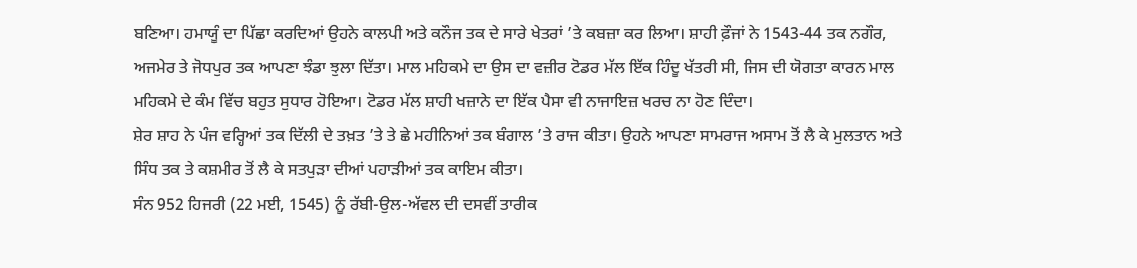ਬਣਿਆ। ਹਮਾਯੂੰ ਦਾ ਪਿੱਛਾ ਕਰਦਿਆਂ ਉਹਨੇ ਕਾਲਪੀ ਅਤੇ ਕਨੌਜ ਤਕ ਦੇ ਸਾਰੇ ਖੇਤਰਾਂ ’ਤੇ ਕਬਜ਼ਾ ਕਰ ਲਿਆ। ਸ਼ਾਹੀ ਫ਼ੌਜਾਂ ਨੇ 1543-44 ਤਕ ਨਗੌਰ, ਅਜਮੇਰ ਤੇ ਜੋਧਪੁਰ ਤਕ ਆਪਣਾ ਝੰਡਾ ਝੁਲਾ ਦਿੱਤਾ। ਮਾਲ ਮਹਿਕਮੇ ਦਾ ਉਸ ਦਾ ਵਜ਼ੀਰ ਟੋਡਰ ਮੱਲ ਇੱਕ ਹਿੰਦੂ ਖੱਤਰੀ ਸੀ, ਜਿਸ ਦੀ ਯੋਗਤਾ ਕਾਰਨ ਮਾਲ ਮਹਿਕਮੇ ਦੇ ਕੰਮ ਵਿੱਚ ਬਹੁਤ ਸੁਧਾਰ ਹੋਇਆ। ਟੋਡਰ ਮੱਲ ਸ਼ਾਹੀ ਖਜ਼ਾਨੇ ਦਾ ਇੱਕ ਪੈਸਾ ਵੀ ਨਾਜਾਇਜ਼ ਖਰਚ ਨਾ ਹੋਣ ਦਿੰਦਾ।
ਸ਼ੇਰ ਸ਼ਾਹ ਨੇ ਪੰਜ ਵਰ੍ਹਿਆਂ ਤਕ ਦਿੱਲੀ ਦੇ ਤਖ਼ਤ ’ਤੇ ਤੇ ਛੇ ਮਹੀਨਿਆਂ ਤਕ ਬੰਗਾਲ ’ਤੇ ਰਾਜ ਕੀਤਾ। ਉਹਨੇ ਆਪਣਾ ਸਾਮਰਾਜ ਅਸਾਮ ਤੋਂ ਲੈ ਕੇ ਮੁਲਤਾਨ ਅਤੇ ਸਿੰਧ ਤਕ ਤੇ ਕਸ਼ਮੀਰ ਤੋਂ ਲੈ ਕੇ ਸਤਪੁੜਾ ਦੀਆਂ ਪਹਾੜੀਆਂ ਤਕ ਕਾਇਮ ਕੀਤਾ।
ਸੰਨ 952 ਹਿਜਰੀ (22 ਮਈ, 1545) ਨੂੰ ਰੱਬੀ-ਉਲ-ਅੱਵਲ ਦੀ ਦਸਵੀਂ ਤਾਰੀਕ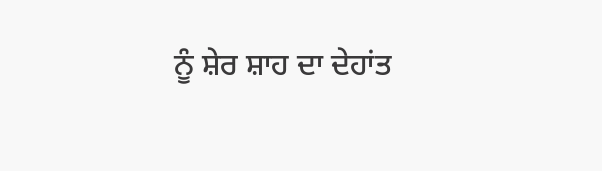ਨੂੰ ਸ਼ੇਰ ਸ਼ਾਹ ਦਾ ਦੇਹਾਂਤ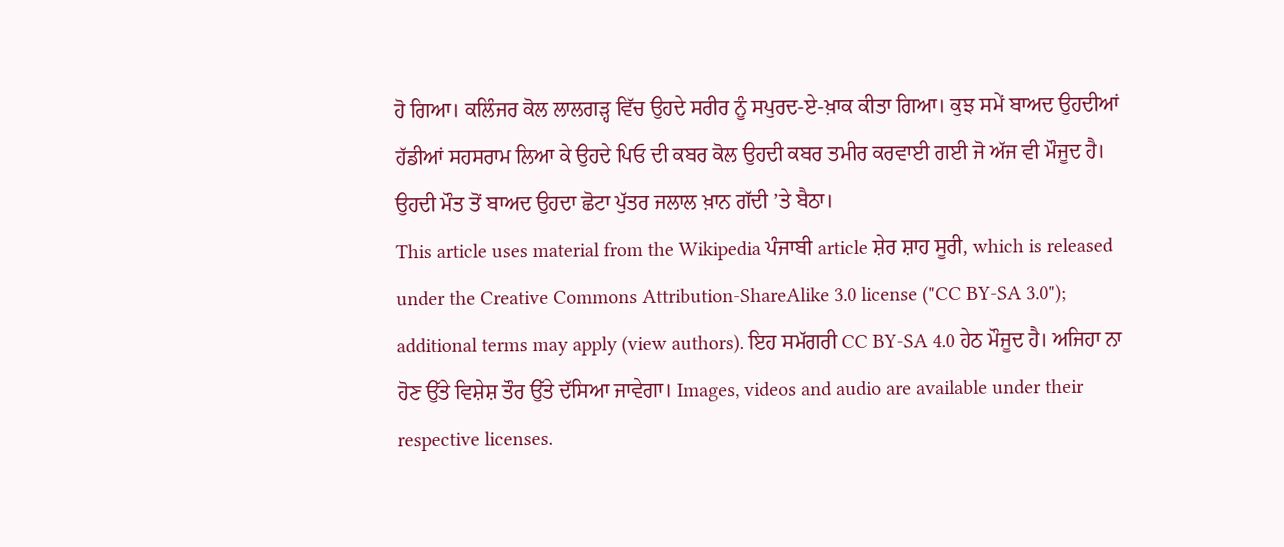ਹੋ ਗਿਆ। ਕਲਿੰਜਰ ਕੋਲ ਲਾਲਗੜ੍ਹ ਵਿੱਚ ਉਹਦੇ ਸਰੀਰ ਨੂੰ ਸਪੁਰਦ-ਏ-ਖ਼ਾਕ ਕੀਤਾ ਗਿਆ। ਕੁਝ ਸਮੇਂ ਬਾਅਦ ਉਹਦੀਆਂ ਹੱਡੀਆਂ ਸਹਸਰਾਮ ਲਿਆ ਕੇ ਉਹਦੇ ਪਿਓ ਦੀ ਕਬਰ ਕੋਲ ਉਹਦੀ ਕਬਰ ਤਮੀਰ ਕਰਵਾਈ ਗਈ ਜੋ ਅੱਜ ਵੀ ਮੌਜੂਦ ਹੈ। ਉਹਦੀ ਮੌਤ ਤੋਂ ਬਾਅਦ ਉਹਦਾ ਛੋਟਾ ਪੁੱਤਰ ਜਲਾਲ ਖ਼ਾਨ ਗੱਦੀ ’ਤੇ ਬੈਠਾ।
This article uses material from the Wikipedia ਪੰਜਾਬੀ article ਸ਼ੇਰ ਸ਼ਾਹ ਸੂਰੀ, which is released under the Creative Commons Attribution-ShareAlike 3.0 license ("CC BY-SA 3.0"); additional terms may apply (view authors). ਇਹ ਸਮੱਗਰੀ CC BY-SA 4.0 ਹੇਠ ਮੌਜੂਦ ਹੈ। ਅਜਿਹਾ ਨਾ ਹੋਣ ਉੱਤੇ ਵਿਸ਼ੇਸ਼ ਤੌਰ ਉੱਤੇ ਦੱਸਿਆ ਜਾਵੇਗਾ। Images, videos and audio are available under their respective licenses.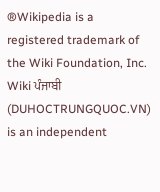®Wikipedia is a registered trademark of the Wiki Foundation, Inc. Wiki ਪੰਜਾਬੀ (DUHOCTRUNGQUOC.VN) is an independent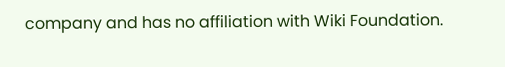company and has no affiliation with Wiki Foundation.